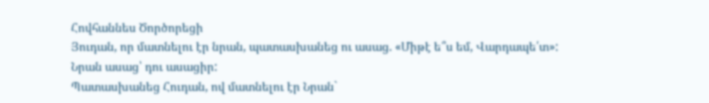Հովհաննես Ծործորեցի
Յուդան, որ մատնելու էր նրան, պատասխանեց ու ասաց. «Միթէ ե՞ս եմ, Վարդապե՛տ»: Նրան ասաց՝ դու ասացիր:
Պատասխանեց Հուդան, ով մատնելու էր Նրան`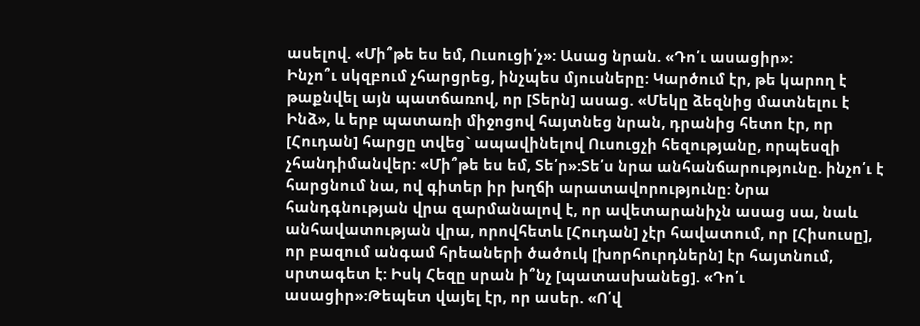ասելով. «Մի՞թե ես եմ, Ուսուցի՛չ»: Ասաց նրան. «Դո՛ւ ասացիր»:
Ինչո՞ւ սկզբում չհարցրեց, ինչպես մյուսները: Կարծում էր, թե կարող է թաքնվել այն պատճառով, որ [Տերն] ասաց. «Մեկը ձեզնից մատնելու է Ինձ», և երբ պատառի միջոցով հայտնեց նրան, դրանից հետո էր, որ [Հուդան] հարցը տվեց` ապավինելով Ուսուցչի հեզությանը, որպեսզի չհանդիմանվեր: «Մի՞թե ես եմ, Տե՛ր»:Տե՛ս նրա անհանճարությունը. ինչո՛ւ է հարցնում նա, ով գիտեր իր խղճի արատավորությունը: Նրա հանդգնության վրա զարմանալով է, որ ավետարանիչն ասաց սա, նաև անհավատության վրա, որովհետև [Հուդան] չէր հավատում, որ [Հիսուսը], որ բազում անգամ հրեաների ծածուկ [խորհուրդներն] էր հայտնում, սրտագետ է: Իսկ Հեզը սրան ի՞նչ [պատասխանեց]. «Դո՛ւ ասացիր»:Թեպետ վայել էր, որ ասեր. «Ո՛վ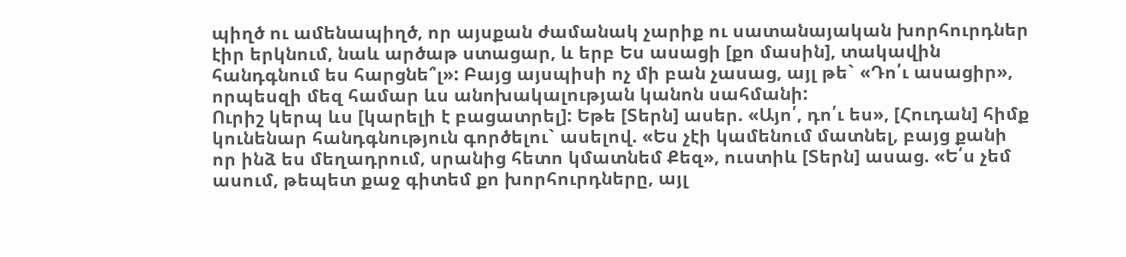պիղծ ու ամենապիղծ, որ այսքան ժամանակ չարիք ու սատանայական խորհուրդներ էիր երկնում, նաև արծաթ ստացար, և երբ Ես ասացի [քո մասին], տակավին հանդգնում ես հարցնե՞լ»: Բայց այսպիսի ոչ մի բան չասաց, այլ թե` «Դո՛ւ ասացիր», որպեսզի մեզ համար ևս անոխակալության կանոն սահմանի:
Ուրիշ կերպ ևս [կարելի է բացատրել]: Եթե [Տերն] ասեր. «Այո՛, դո՛ւ ես», [Հուդան] հիմք կունենար հանդգնություն գործելու` ասելով. «Ես չէի կամենում մատնել, բայց քանի որ ինձ ես մեղադրում, սրանից հետո կմատնեմ Քեզ», ուստիև [Տերն] ասաց. «Ե՛ս չեմ ասում, թեպետ քաջ գիտեմ քո խորհուրդները, այլ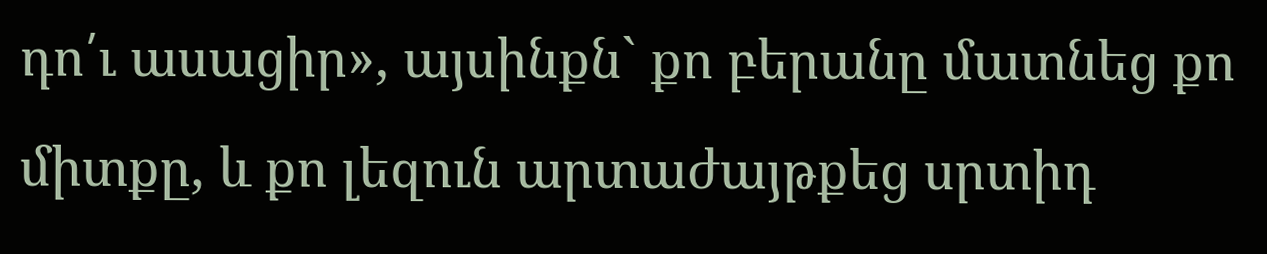դո՛ւ ասացիր», այսինքն` քո բերանը մատնեց քո միտքը, և քո լեզուն արտաժայթքեց սրտիդ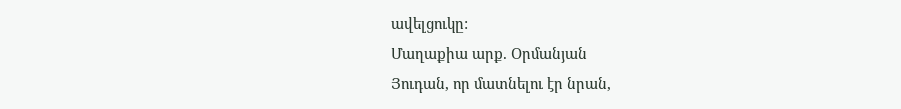ավելցուկը:
Մաղաքիա արք. Օրմանյան
Յուդան, որ մատնելու էր նրան,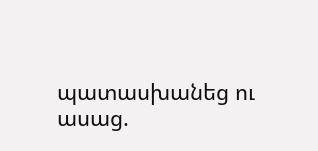պատասխանեց ու ասաց.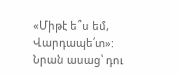«Միթէ ե՞ս եմ, Վարդապե՛տ»: Նրան ասաց՝ դու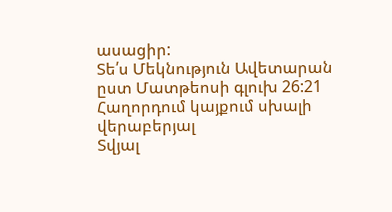ասացիր:
Տե՛ս Մեկնություն Ավետարան ըստ Մատթեոսի գլուխ 26:21
Հաղորդում կայքում սխալի վերաբերյալ
Տվյալ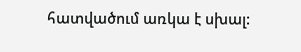հատվածում առկա է սխալ: